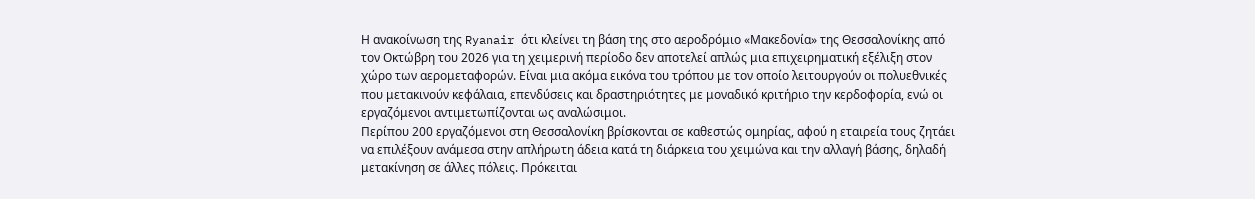Η ανακοίνωση της Ryanair ότι κλείνει τη βάση της στο αεροδρόμιο «Μακεδονία» της Θεσσαλονίκης από τον Οκτώβρη του 2026 για τη χειμερινή περίοδο δεν αποτελεί απλώς μια επιχειρηματική εξέλιξη στον χώρο των αερομεταφορών. Είναι μια ακόμα εικόνα του τρόπου με τον οποίο λειτουργούν οι πολυεθνικές που μετακινούν κεφάλαια, επενδύσεις και δραστηριότητες με μοναδικό κριτήριο την κερδοφορία, ενώ οι εργαζόμενοι αντιμετωπίζονται ως αναλώσιμοι.
Περίπου 200 εργαζόμενοι στη Θεσσαλονίκη βρίσκονται σε καθεστώς ομηρίας, αφού η εταιρεία τους ζητάει να επιλέξουν ανάμεσα στην απλήρωτη άδεια κατά τη διάρκεια του χειμώνα και την αλλαγή βάσης, δηλαδή μετακίνηση σε άλλες πόλεις. Πρόκειται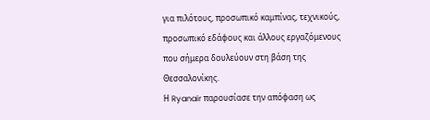για πιλότους, προσωπικό καμπίνας, τεχνικούς, προσωπικό εδάφους και άλλους εργαζόμενους που σήμερα δουλεύουν στη βάση της Θεσσαλονίκης.
Η Ryanair παρουσίασε την απόφαση ως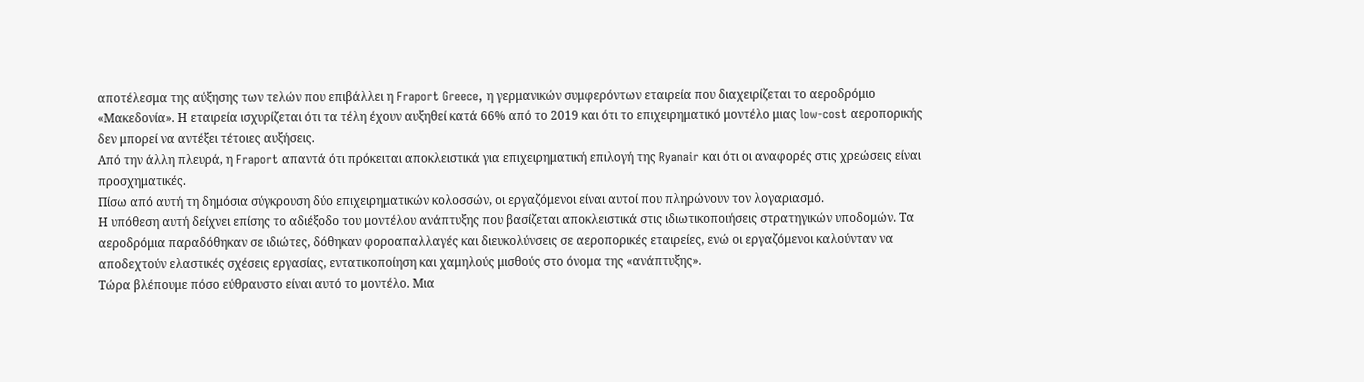αποτέλεσμα της αύξησης των τελών που επιβάλλει η Fraport Greece, η γερμανικών συμφερόντων εταιρεία που διαχειρίζεται το αεροδρόμιο «Μακεδονία». Η εταιρεία ισχυρίζεται ότι τα τέλη έχουν αυξηθεί κατά 66% από το 2019 και ότι το επιχειρηματικό μοντέλο μιας low-cost αεροπορικής δεν μπορεί να αντέξει τέτοιες αυξήσεις.
Από την άλλη πλευρά, η Fraport απαντά ότι πρόκειται αποκλειστικά για επιχειρηματική επιλογή της Ryanair και ότι οι αναφορές στις χρεώσεις είναι προσχηματικές.
Πίσω από αυτή τη δημόσια σύγκρουση δύο επιχειρηματικών κολοσσών, οι εργαζόμενοι είναι αυτοί που πληρώνουν τον λογαριασμό.
Η υπόθεση αυτή δείχνει επίσης το αδιέξοδο του μοντέλου ανάπτυξης που βασίζεται αποκλειστικά στις ιδιωτικοποιήσεις στρατηγικών υποδομών. Τα αεροδρόμια παραδόθηκαν σε ιδιώτες, δόθηκαν φοροαπαλλαγές και διευκολύνσεις σε αεροπορικές εταιρείες, ενώ οι εργαζόμενοι καλούνταν να αποδεχτούν ελαστικές σχέσεις εργασίας, εντατικοποίηση και χαμηλούς μισθούς στο όνομα της «ανάπτυξης».
Τώρα βλέπουμε πόσο εύθραυστο είναι αυτό το μοντέλο. Μια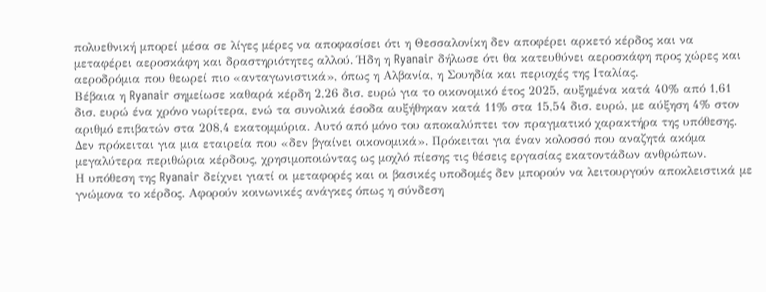πολυεθνική μπορεί μέσα σε λίγες μέρες να αποφασίσει ότι η Θεσσαλονίκη δεν αποφέρει αρκετό κέρδος και να μεταφέρει αεροσκάφη και δραστηριότητες αλλού. Ήδη η Ryanair δήλωσε ότι θα κατευθύνει αεροσκάφη προς χώρες και αεροδρόμια που θεωρεί πιο «ανταγωνιστικά», όπως η Αλβανία, η Σουηδία και περιοχές της Ιταλίας.
Βέβαια η Ryanair σημείωσε καθαρά κέρδη 2,26 δισ. ευρώ για το οικονομικό έτος 2025, αυξημένα κατά 40% από 1,61 δισ. ευρώ ένα χρόνο νωρίτερα, ενώ τα συνολικά έσοδα αυξήθηκαν κατά 11% στα 15,54 δισ. ευρώ, με αύξηση 4% στον αριθμό επιβατών στα 208,4 εκατομμύρια. Αυτό από μόνο του αποκαλύπτει τον πραγματικό χαρακτήρα της υπόθεσης. Δεν πρόκειται για μια εταιρεία που «δεν βγαίνει οικονομικά». Πρόκειται για έναν κολοσσό που αναζητά ακόμα μεγαλύτερα περιθώρια κέρδους, χρησιμοποιώντας ως μοχλό πίεσης τις θέσεις εργασίας εκατοντάδων ανθρώπων.
Η υπόθεση της Ryanair δείχνει γιατί οι μεταφορές και οι βασικές υποδομές δεν μπορούν να λειτουργούν αποκλειστικά με γνώμονα το κέρδος. Αφορούν κοινωνικές ανάγκες όπως η σύνδεση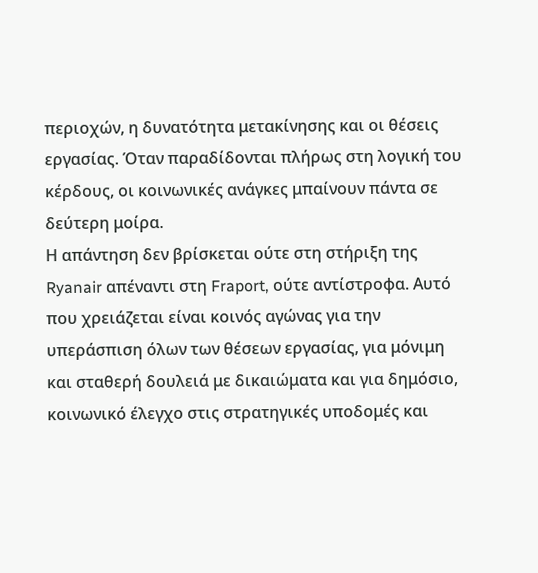περιοχών, η δυνατότητα μετακίνησης και οι θέσεις εργασίας. Όταν παραδίδονται πλήρως στη λογική του κέρδους, οι κοινωνικές ανάγκες μπαίνουν πάντα σε δεύτερη μοίρα.
Η απάντηση δεν βρίσκεται ούτε στη στήριξη της Ryanair απέναντι στη Fraport, ούτε αντίστροφα. Αυτό που χρειάζεται είναι κοινός αγώνας για την υπεράσπιση όλων των θέσεων εργασίας, για μόνιμη και σταθερή δουλειά με δικαιώματα και για δημόσιο, κοινωνικό έλεγχο στις στρατηγικές υποδομές και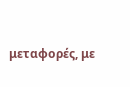μεταφορές, με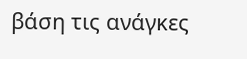βάση τις ανάγκες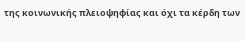της κοινωνικής πλειοψηφίας και όχι τα κέρδη των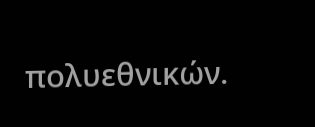πολυεθνικών.